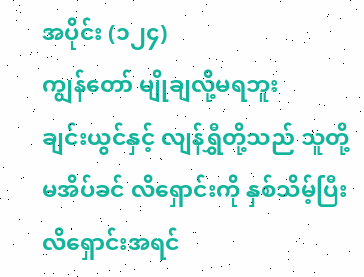အပိုင်း (၁၂၄)
ကျွန်တော် မျိုချလို့မရဘူး
ချင်းယွင်နှင့် လျန်ရွှီတို့သည် သူတို့မအိပ်ခင် လိရှောင်းကို နှစ်သိမ့်ပြီး လိရှောင်းအရင်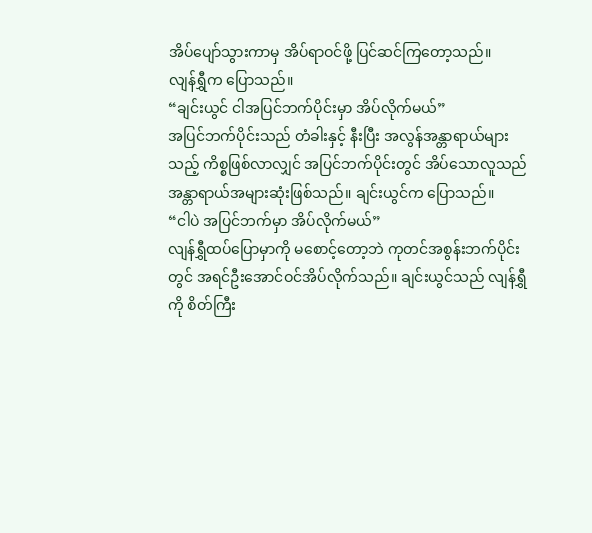အိပ်ပျော်သွားကာမှ အိပ်ရာဝင်ဖို့ ပြင်ဆင်ကြတော့သည်။
လျန်ရွှီက ပြောသည်။
“ချင်းယွင် ငါအပြင်ဘက်ပိုင်းမှာ အိပ်လိုက်မယ်”
အပြင်ဘက်ပိုင်းသည် တံခါးနှင့် နီးပြီး အလွန်အန္တာရာယ်များသည့် ကိစ္စဖြစ်လာလျှင် အပြင်ဘက်ပိုင်းတွင် အိပ်သောလူသည် အန္တာရာယ်အများဆုံးဖြစ်သည်။ ချင်းယွင်က ပြောသည်။
“ငါပဲ အပြင်ဘက်မှာ အိပ်လိုက်မယ်”
လျန်ရွှီထပ်ပြောမှာကို မစောင့်တော့ဘဲ ကုတင်အစွန်းဘက်ပိုင်းတွင် အရင်ဦးအောင်ဝင်အိပ်လိုက်သည်။ ချင်းယွင်သည် လျန်ရွှီကို စိတ်ကြီး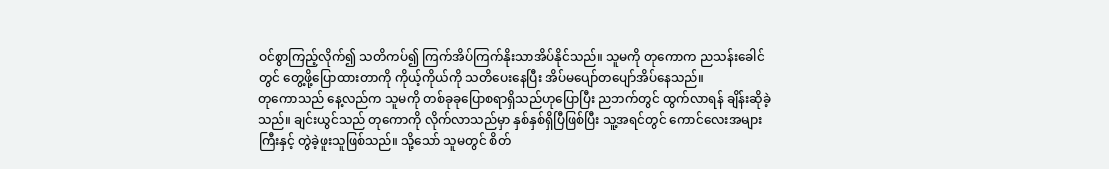ဝင်စွာကြည့်လိုက်၍ သတိကပ်၍ ကြက်အိပ်ကြက်နိုးသာအိပ်နိုင်သည်။ သူမကို တုကောက ညသန်းခေါင်တွင် တွေ့ဖို့ပြောထားတာကို ကိုယ့်ကိုယ်ကို သတိပေးနေပြီး အိပ်မပျော်တပျော်အိပ်နေသည်။
တုကောသည် နေ့လည်က သူမကို တစ်ခုခုပြောစရာရှိသည်ဟုပြောပြီး ညဘက်တွင် ထွက်လာရန် ချိန်းဆိုခဲ့သည်။ ချင်းယွင်သည် တုကောကို လိုက်လာသည်မှာ နှစ်နှစ်ရှိပြီဖြစ်ပြီး သူ့အရင်တွင် ကောင်လေးအများကြီးနှင့် တွဲခဲ့ဖူးသူဖြစ်သည်။ သို့သော် သူမတွင် စိတ်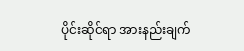ပိုင်းဆိုင်ရာ အားနည်းချက်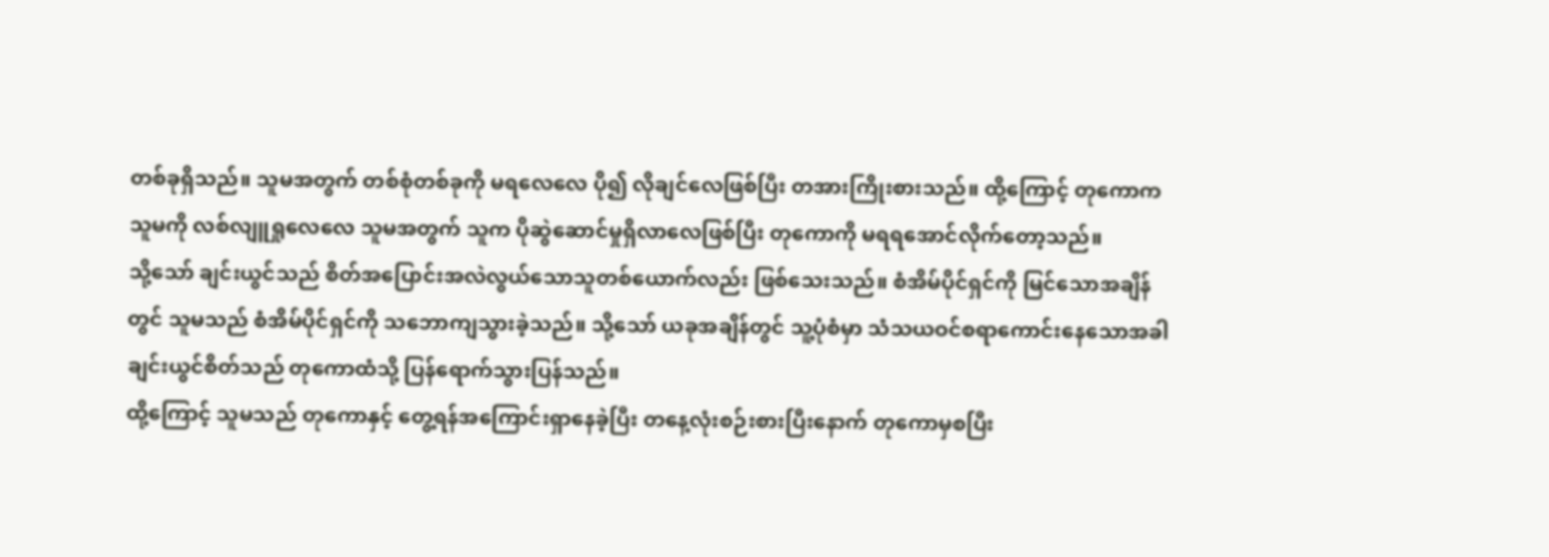တစ်ခုရှိသည်။ သူမအတွက် တစ်စုံတစ်ခုကို မရလေလေ ပို၍ လိုချင်လေဖြစ်ပြီး တအားကြိုးစားသည်။ ထို့ကြောင့် တုကောက သူမကို လစ်လျူရှုလေလေ သူမအတွက် သူက ပိုဆွဲဆောင်မှုရှိလာလေဖြစ်ပြီး တုကောကို မရရအောင်လိုက်တော့သည်။
သို့သော် ချင်းယွင်သည် စိတ်အပြောင်းအလဲလွယ်သောသူတစ်ယောက်လည်း ဖြစ်သေးသည်။ စံအိမ်ပိုင်ရှင်ကို မြင်သောအချိန်တွင် သူမသည် စံအိမ်ပိုင်ရှင်ကို သဘောကျသွားခဲ့သည်။ သို့သော် ယခုအချိန်တွင် သူ့ပုံစံမှာ သံသယဝင်စရာကောင်းနေသောအခါ ချင်းယွင်စိတ်သည် တုကောထံသို့ ပြန်ရောက်သွားပြန်သည်။
ထို့ကြောင့် သူမသည် တုကောနှင့် တွေ့ရန်အကြောင်းရှာနေခဲ့ပြီး တနေ့လုံးစဉ်းစားပြီးနောက် တုကောမှစပြီး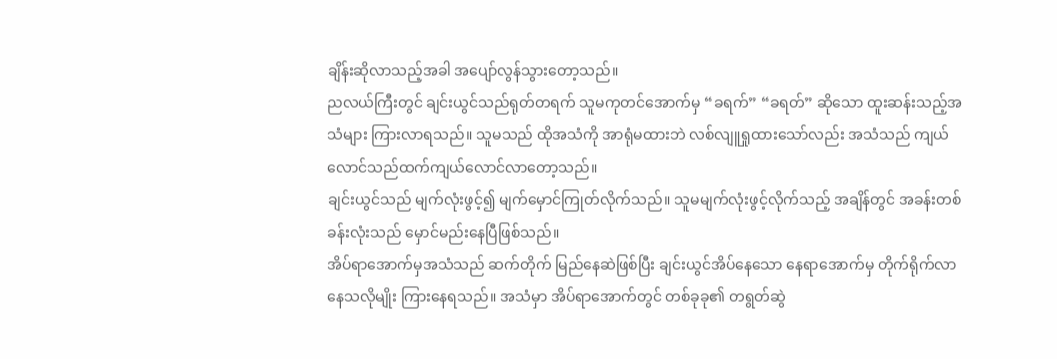ချိန်းဆိုလာသည့်အခါ အပျော်လွန်သွားတော့သည်။
ညလယ်ကြီးတွင် ချင်းယွင်သည်ရုတ်တရက် သူမကုတင်အောက်မှ “ခရက်” “ခရတ်” ဆိုသော ထူးဆန်းသည့်အသံများ ကြားလာရသည်။ သူမသည် ထိုအသံကို အာရုံမထားဘဲ လစ်လျူရှုထားသော်လည်း အသံသည် ကျယ်လောင်သည်ထက်ကျယ်လောင်လာတော့သည်။
ချင်းယွင်သည် မျက်လုံးဖွင့်၍ မျက်မှောင်ကြုတ်လိုက်သည်။ သူမမျက်လုံးဖွင့်လိုက်သည့် အချိန်တွင် အခန်းတစ်ခန်းလုံးသည် မှောင်မည်းနေပြီဖြစ်သည်။
အိပ်ရာအောက်မှအသံသည် ဆက်တိုက် မြည်နေဆဲဖြစ်ပြီး ချင်းယွင်အိပ်နေသော နေရာအောက်မှ တိုက်ရိုက်လာနေသလိုမျိုး ကြားနေရသည်။ အသံမှာ အိပ်ရာအောက်တွင် တစ်ခုခု၏ တရွတ်ဆွဲ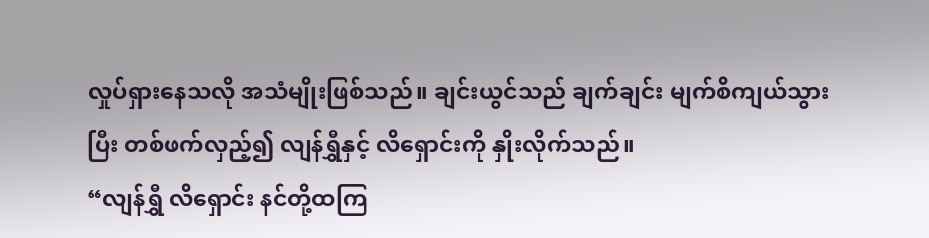လှုပ်ရှားနေသလို အသံမျိုးဖြစ်သည်။ ချင်းယွင်သည် ချက်ချင်း မျက်စိကျယ်သွားပြီး တစ်ဖက်လှည့်၍ လျန်ရွှီနှင့် လိရှောင်းကို နှိုးလိုက်သည်။
“လျန်ရွှီ လိရှောင်း နင်တို့ထကြ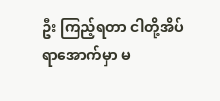ဦး ကြည့်ရတာ ငါတို့အိပ်ရာအောက်မှာ မ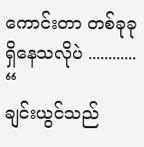ကောင်းတာ တစ်ခုခုရှိနေသလိုပဲ ............ “
ချင်းယွင်သည်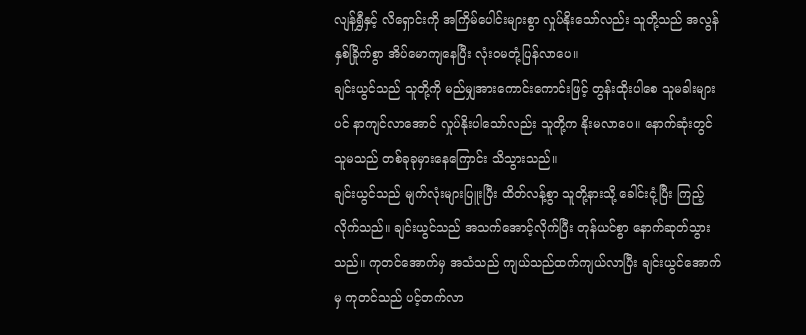လျန်ရွှီနှင့် လိရှောင်းကို အကြိမ်ပေါင်းများစွာ လှုပ်နိုးသော်လည်း သူတို့သည် အလွန်နှစ်ခြိုက်စွာ အိပ်မောကျနေပြီး လုံးဝမတုံ့ပြန်လာပေ။
ချင်းယွင်သည် သူတို့ကို မည်မျှအားကောင်းကောင်းဖြင့် တွန်းထိုးပါစေ သူမခါးများပင် နာကျင်လာအောင် လှုပ်နိုးပါသော်လည်း သူတို့က နိုးမလာပေ။ နောက်ဆုံးတွင် သူမသည် တစ်ခုခုမှားနေကြောင်း သိသွားသည်။
ချင်းယွင်သည် မျက်လုံးများပြူးပြီး ထိတ်လန့်စွာ သူတို့နားသို့ ခေါင်းငုံ့ပြီး ကြည့်လိုက်သည်။ ချင်းယွင်သည် အသက်အောင့်လိုက်ပြီး တုန်ယင်စွာ နောက်ဆုတ်သွားသည်။ ကုတင်အောက်မှ အသံသည် ကျယ်သည်ထက်ကျယ်လာပြီး ချင်းယွင်အောက်မှ ကုတင်သည် ပင့်တက်လာ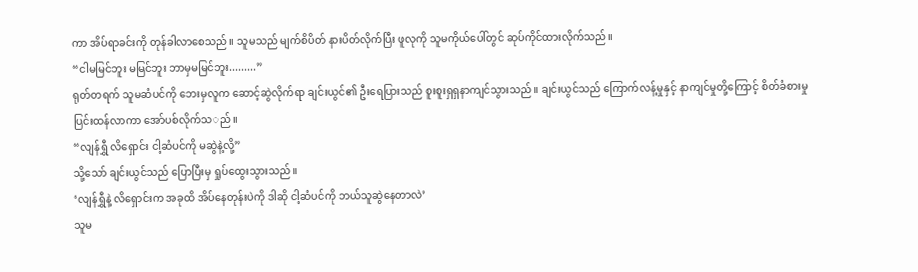ကာ အိပ်ရာခင်းကို တုန်ခါလာစေသည်။ သူမသည် မျက်စိပိတ် နားပိတ်လိုက်ပြီး ဖူလုကို သူမကိုယ်ပေါ်တွင် ဆုပ်ကိုင်ထားလိုက်သည်။
“ငါမမြင်ဘူး မမြင်ဘူး ဘာမှမမြင်ဘူး.........”
ရုတ်တရက် သူမဆံပင်ကို ဘေးမှလူက ဆောင့်ဆွဲလိုက်ရာ ချင်းယွင်၏ ဦးရေပြားသည် စူးစူးရှရှနာကျင်သွားသည်။ ချင်းယွင်သည် ကြောက်လန့်မှုနှင့် နာကျင်မှုတို့ကြောင့် စိတ်ခံစားမှုပြင်းထန်လာကာ အော်ပစ်လိုက်သ◌ည်။
“လျန်ရွှီ လိရှောင်း ငါ့ဆံပင်ကို မဆွဲနဲ့လို့”
သို့သော် ချင်းယွင်သည် ပြောပြီးမှ ရှုပ်ထွေးသွားသည်။
‘လျန်ရွှီနဲ့ လိရှောင်းက အခုထိ အိပ်နေတုန်းပဲကို ဒါဆို ငါ့ဆံပင်ကို ဘယ်သူဆွဲနေတာလဲ’
သူမ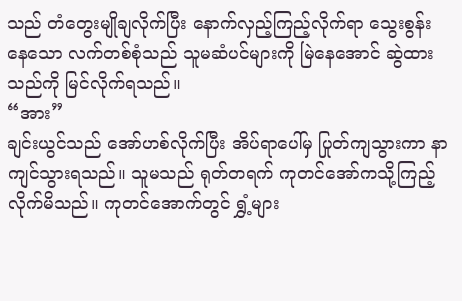သည် တံတွေးမျိုချလိုက်ပြီး နောက်လှည့်ကြည့်လိုက်ရာ သွေးစွန်းနေသော လက်တစ်စုံသည် သူမဆံပင်များကို မြဲနေအောင် ဆွဲထားသည်ကို မြင်လိုက်ရသည်။
“အား”
ချင်းယွင်သည် အော်ဟစ်လိုက်ပြီး အိပ်ရာပေါ်မှ ပြုတ်ကျသွားကာ နာကျင်သွားရသည်။ သူမသည် ရုတ်တရက် ကုတင်အော်ကသို့ကြည့်လိုက်မိသည်။ ကုတင်အောက်တွင် ရွှံ့များ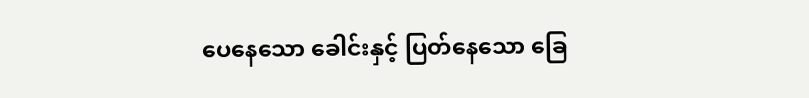ပေနေသော ခေါင်းနှင့် ပြတ်နေသော ခြေ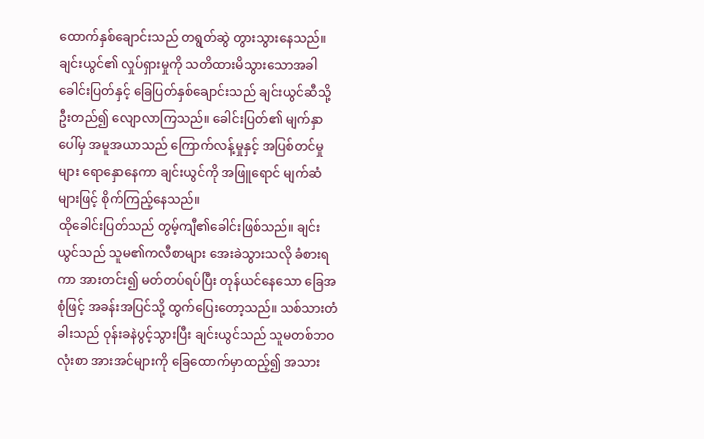ထောက်နှစ်ချောင်းသည် တရွတ်ဆွဲ တွားသွားနေသည်။
ချင်းယွင်၏ လှုပ်ရှားမှုကို သတိထားမိသွားသောအခါ ခေါင်းပြတ်နှင့် ခြေပြတ်နှစ်ချောင်းသည် ချင်းယွင်ဆီသို့ ဦးတည်၍ လျောလာကြသည်။ ခေါင်းပြတ်၏ မျက်နှာပေါ်မှ အမူအယာသည် ကြောက်လန့်မှုနှင့် အပြစ်တင်မှုများ ရောနှောနေကာ ချင်းယွင်ကို အဖြူရောင် မျက်ဆံများဖြင့် စိုက်ကြည့်နေသည်။
ထိုခေါင်းပြတ်သည် တွမ့်ကျီ၏ခေါင်းဖြစ်သည်။ ချင်းယွင်သည် သူမ၏ကလီစာများ အေးခဲသွားသလို ခံစားရကာ အားတင်း၍ မတ်တပ်ရပ်ပြီး တုန်ယင်နေသော ခြေအစုံဖြင့် အခန်းအပြင်သို့ ထွက်ပြေးတော့သည်။ သစ်သားတံခါးသည် ဝုန်းခနဲပွင့်သွားပြီး ချင်းယွင်သည် သူမတစ်ဘဝလုံးစာ အားအင်များကို ခြေထောက်မှာထည့်၍ အသား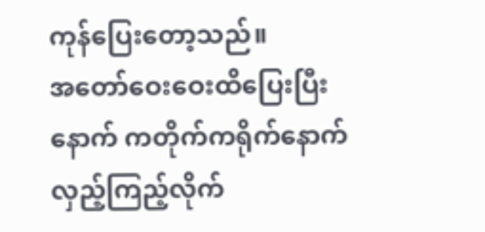ကုန်ပြေးတော့သည်။
အတော်ဝေးဝေးထိပြေးပြီးနောက် ကတိုက်ကရိုက်နောက်လှည့်ကြည့်လိုက်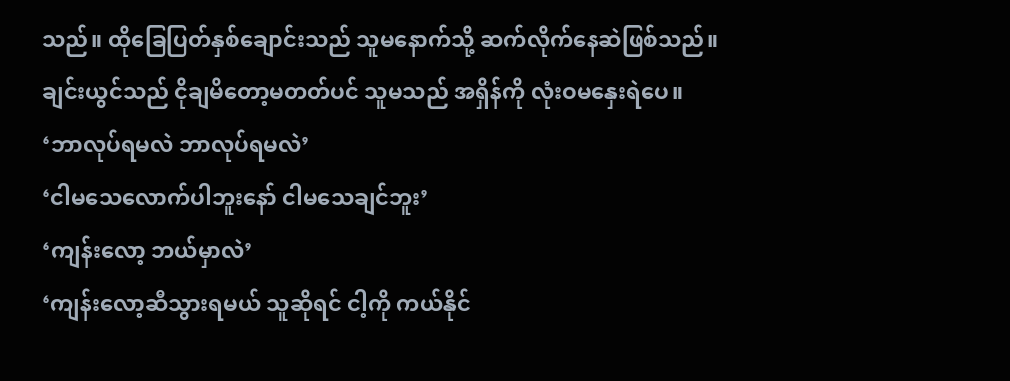သည်။ ထိုခြေပြတ်နှစ်ချောင်းသည် သူမနောက်သို့ ဆက်လိုက်နေဆဲဖြစ်သည်။
ချင်းယွင်သည် ငိုချမိတော့မတတ်ပင် သူမသည် အရှိန်ကို လုံးဝမနှေးရဲပေ။
‘ဘာလုပ်ရမလဲ ဘာလုပ်ရမလဲ’
‘ငါမသေလောက်ပါဘူးနော် ငါမသေချင်ဘူး’
‘ကျန်းလော့ ဘယ်မှာလဲ’
‘ကျန်းလော့ဆီသွားရမယ် သူဆိုရင် ငါ့ကို ကယ်နိုင်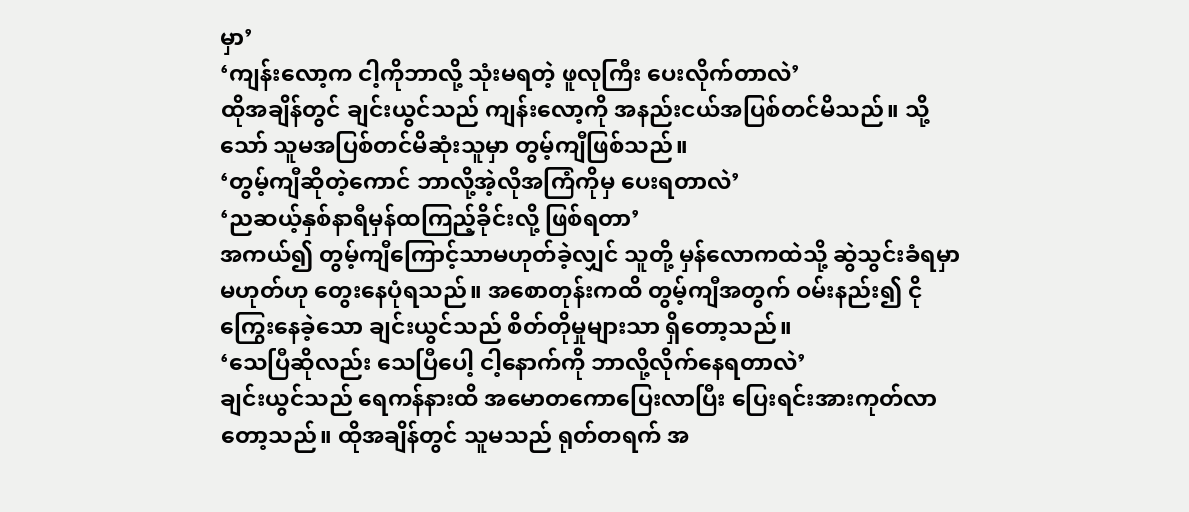မှာ’
‘ကျန်းလော့က ငါ့ကိုဘာလို့ သုံးမရတဲ့ ဖူလုကြီး ပေးလိုက်တာလဲ’
ထိုအချိန်တွင် ချင်းယွင်သည် ကျန်းလော့ကို အနည်းငယ်အပြစ်တင်မိသည်။ သို့သော် သူမအပြစ်တင်မိဆုံးသူမှာ တွမ့်ကျီဖြစ်သည်။
‘တွမ့်ကျီဆိုတဲ့ကောင် ဘာလို့အဲ့လိုအကြံကိုမှ ပေးရတာလဲ’
‘ညဆယ့်နှစ်နာရီမှန်ထကြည့်ခိုင်းလို့ ဖြစ်ရတာ’
အကယ်၍ တွမ့်ကျီကြောင့်သာမဟုတ်ခဲ့လျှင် သူတို့ မှန်လောကထဲသို့ ဆွဲသွင်းခံရမှာ မဟုတ်ဟု တွေးနေပုံရသည်။ အစောတုန်းကထိ တွမ့်ကျီအတွက် ဝမ်းနည်း၍ ငိုကြွေးနေခဲ့သော ချင်းယွင်သည် စိတ်တိုမှုများသာ ရှိတော့သည်။
‘သေပြီဆိုလည်း သေပြီပေါ့ ငါ့နောက်ကို ဘာလို့လိုက်နေရတာလဲ’
ချင်းယွင်သည် ရေကန်နားထိ အမောတကောပြေးလာပြီး ပြေးရင်းအားကုတ်လာတော့သည်။ ထိုအချိန်တွင် သူမသည် ရုတ်တရက် အ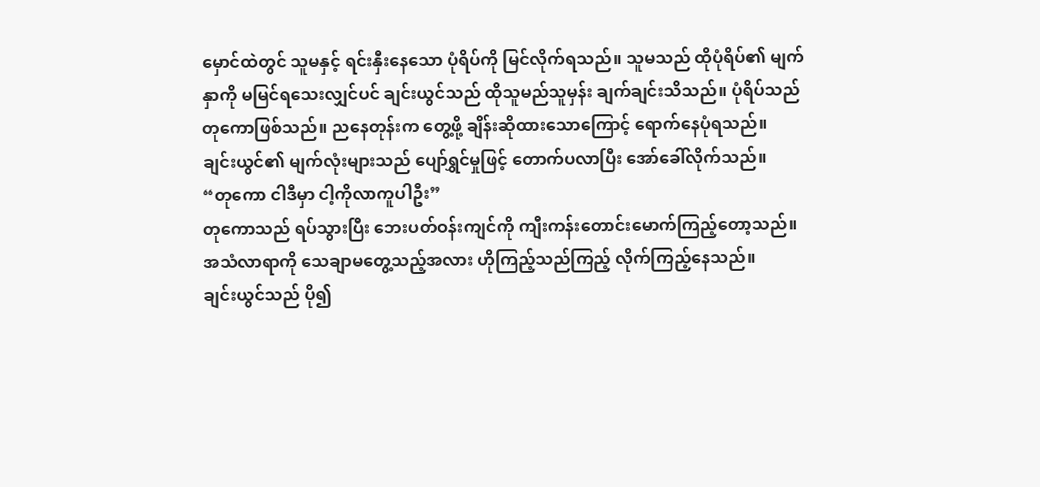မှောင်ထဲတွင် သူမနှင့် ရင်းနှီးနေသော ပုံရိပ်ကို မြင်လိုက်ရသည်။ သူမသည် ထိုပုံရိပ်၏ မျက်နှာကို မမြင်ရသေးလျှင်ပင် ချင်းယွင်သည် ထိုသူမည်သူမှန်း ချက်ချင်းသိသည်။ ပုံရိပ်သည် တုကောဖြစ်သည်။ ညနေတုန်းက တွေ့ဖို့ ချိန်းဆိုထားသောကြောင့် ရောက်နေပုံရသည်။
ချင်းယွင်၏ မျက်လုံးများသည် ပျော်ရွှင်မှုဖြင့် တောက်ပလာပြီး အော်ခေါ်လိုက်သည်။
“တုကော ငါဒီမှာ ငါ့ကိုလာကူပါဦး”
တုကောသည် ရပ်သွားပြီး ဘေးပတ်ဝန်းကျင်ကို ကျီးကန်းတောင်းမောက်ကြည့်တော့သည်။ အသံလာရာကို သေချာမတွေ့သည့်အလား ဟိုကြည့်သည်ကြည့် လိုက်ကြည့်နေသည်။
ချင်းယွင်သည် ပို၍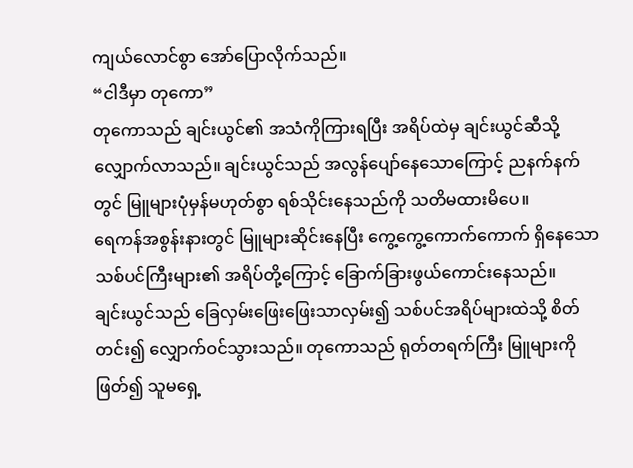ကျယ်လောင်စွာ အော်ပြောလိုက်သည်။
“ငါဒီမှာ တုကော”
တုကောသည် ချင်းယွင်၏ အသံကိုကြားရပြီး အရိပ်ထဲမှ ချင်းယွင်ဆီသို့ လျှောက်လာသည်။ ချင်းယွင်သည် အလွန်ပျော်နေသောကြောင့် ညနက်နက်တွင် မြူများပုံမှန်မဟုတ်စွာ ရစ်သိုင်းနေသည်ကို သတိမထားမိပေ။
ရေကန်အစွန်းနားတွင် မြူများဆိုင်းနေပြီး ကွေ့ကွေ့ကောက်ကောက် ရှိနေသော သစ်ပင်ကြီးများ၏ အရိပ်တို့ကြောင့် ခြောက်ခြားဖွယ်ကောင်းနေသည်။
ချင်းယွင်သည် ခြေလှမ်းဖြေးဖြေးသာလှမ်း၍ သစ်ပင်အရိပ်များထဲသို့ စိတ်တင်း၍ လျှောက်ဝင်သွားသည်။ တုကောသည် ရုတ်တရက်ကြီး မြူများကို ဖြတ်၍ သူမရှေ့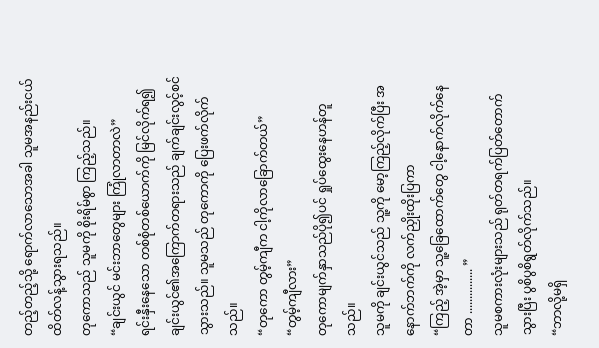တည့်တည့်သို့ ရောက်လာသောအခါ သူမအနည်းငယ်ထိတ်လန့်သွားရသည်။
တုကောသည် သူမကို စိုးရိမ်စွာ ကြည့်သည်။
“ချင်းယွင် မင်းဘာတွေများ ကြုံလာတာလဲ”
ရင်းနှီးနေသော တစ်စုံတစ်ယောက်ကို မြင်လိုက်ရ၍ ချင်းယွင်၏အကြောက်တရားသည် ချက်ချင်းလွင့်စင်သွားသည်။ သူမသည် တုကောကို ပြေးဖက်လိုက်သည်။
“တုကော တွမ့်ကျီက ငါ့ကိုလာခြောက်တယ်”
“တွမ့်ကျီလား”
တုကောမျက်နှာသည်ပို၍ပင် ရှုပ်ထွေးနေဟန်တူသည်။
သူမကို ချင်းယွင်သည် သူ့ကို မော့ကြည့်လိုက်ပြီး အနောက်ဘက်ကို လက်ညှိုးထိုးပြကာ
“ကြည့် အဲ့မှာ သူ့ခြေထောက်တွေ ငါ့နောက်လိုက်နေတာ ............... ”
သူမစကားလုံးများသည် ရုတ်တရက်ပြတ်တောက်သွားပြီး ပွစိပွစိရွတ်လိုက်သည်။
“ဘာလို့မရှိ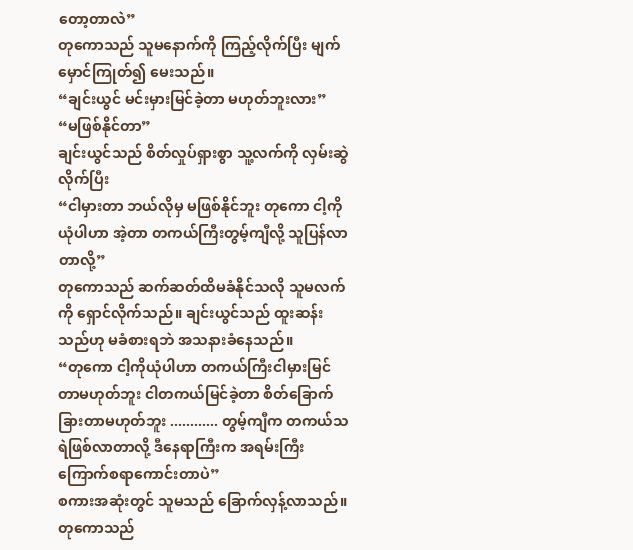တော့တာလဲ”
တုကောသည် သူမနောက်ကို ကြည့်လိုက်ပြီး မျက်မှောင်ကြုတ်၍ မေးသည်။
“ချင်းယွင် မင်းမှားမြင်ခဲ့တာ မဟုတ်ဘူးလား”
“မဖြစ်နိုင်တာ”
ချင်းယွင်သည် စိတ်လှုပ်ရှားစွာ သူ့လက်ကို လှမ်းဆွဲလိုက်ပြီး
“ငါမှားတာ ဘယ်လိုမှ မဖြစ်နိုင်ဘူး တုကော ငါ့ကိုယုံပါဟာ အဲ့တာ တကယ်ကြီးတွမ့်ကျီလို့ သူပြန်လာတာလို့”
တုကောသည် ဆက်ဆတ်ထိမခံနိုင်သလို သူမလက်ကို ရှောင်လိုက်သည်။ ချင်းယွင်သည် ထူးဆန်းသည်ဟု မခံစားရဘဲ အသနားခံနေသည်။
“တုကော ငါ့ကိုယုံပါဟာ တကယ်ကြီးငါမှားမြင်တာမဟုတ်ဘူး ငါတကယ်မြင်ခဲ့တာ စိတ်ခြောက်ခြားတာမဟုတ်ဘူး ............ တွမ့်ကျီက တကယ်သရဲဖြစ်လာတာလို့ ဒီနေရာကြီးက အရမ်းကြီးကြောက်စရာကောင်းတာပဲ”
စကားအဆုံးတွင် သူမသည် ခြောက်လှန့်လာသည်။
တုကောသည်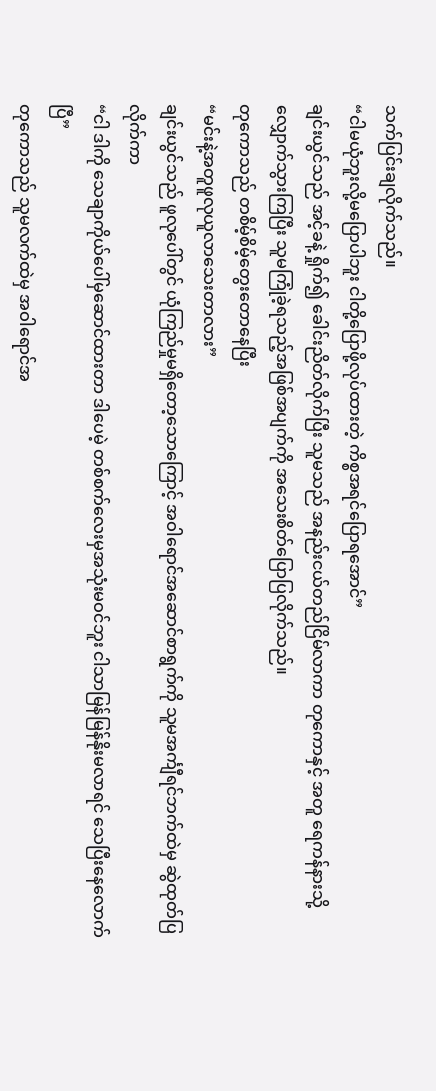သက်ပြင်းချလိုက်သည်။
“ငါမယုံဘူးလို့မပြောပါဘူး ငါတို့ပြောဖို့လုပ်ထားတဲ့ ကိစ္စအရင်ပြောရအောင်”
ချင်းယွင်သည် အင့်ခနဲ့ ရှိုက်၍ ခေါင်းညိတ်လိုက်ပြီး သူမသည် အနည်းငယ်တည်ငြိမ်လာကာ တုကောနှင့် အတူ ရေကန်နားသို့ လျှောက်သွားကြပြီး သူမကြုံခဲ့ရသည့်အဖြစ်အပျက်ကို အသေးစိတ်ပြောပြလိုက်သည်။
တုကောသည် တစိမ့်စိမ့်တွေးတောနေပြီး
“မင်းနဲ့အတူဖူလုယူလာသေးတာလား”
ချင်းယွင်သည် ဖူလုပေါ်တွင် ယုံကြည်မှုမရှိတော့သောကြောင့် အဝါရောင်အဆောင်စာရွက်ကို သူမအင်္ကျီရင်ဘက်ထဲမှ ဆွဲထုတ်ပြလိုက်ကာ
“ငါ ဒါကို သေချာကိုယ်ပေါ်မှဆောင်ထားတာ ဒါပေမဲ့ တစ်စက်လေးမှအသုံးမဝင်ဘူး ငါသာမြန်မြန်နိုးမလာရင် သေပြီးနေလောက်ပြီ”
တုကောသည် သူမလက်ထဲမှ အဝါရောင်အ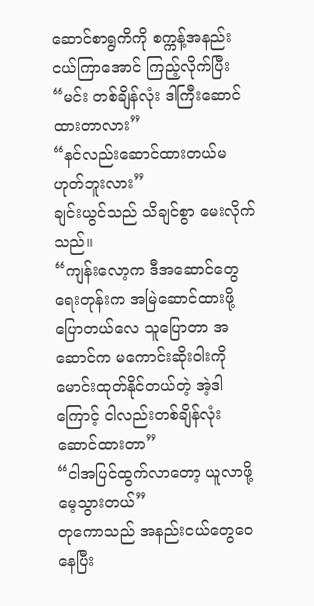ဆောင်စာရွကိကို စက္ကန့်အနည်းငယ်ကြာအောင် ကြည့်လိုက်ပြီး
“မင်း တစ်ချိန်လုံး ဒါကြီးဆောင်ထားတာလား”
“နင်လည်းဆောင်ထားတယ်မဟုတ်ဘူးလား”
ချင်းယွင်သည် သိချင်စွာ မေးလိုက်သည်။
“ကျန်းလော့က ဒီအဆောင်တွေရေးတုန်းက အမြဲဆောင်ထားဖို့ပြောတယ်လေ သူပြောတာ အဆောင်က မကောင်းဆိုးဝါးကို မောင်းထုတ်နိုင်တယ်တဲ့ အဲ့ဒါကြောင့် ငါလည်းတစ်ချိန်လုံးဆောင်ထားတာ”
“ငါအပြင်ထွက်လာတော့ ယူလာဖို့မေ့သွားတယ်”
တုကောသည် အနည်းငယ်တွေဝေနေပြီး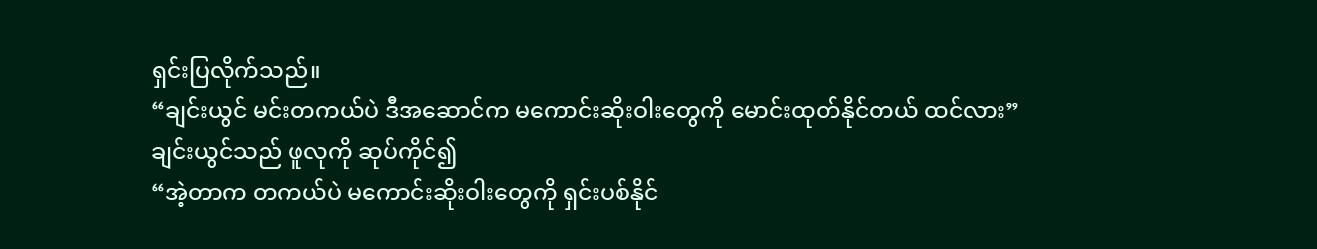ရှင်းပြလိုက်သည်။
“ချင်းယွင် မင်းတကယ်ပဲ ဒီအဆောင်က မကောင်းဆိုးဝါးတွေကို မောင်းထုတ်နိုင်တယ် ထင်လား”
ချင်းယွင်သည် ဖူလုကို ဆုပ်ကိုင်၍
“အဲ့တာက တကယ်ပဲ မကောင်းဆိုးဝါးတွေကို ရှင်းပစ်နိုင်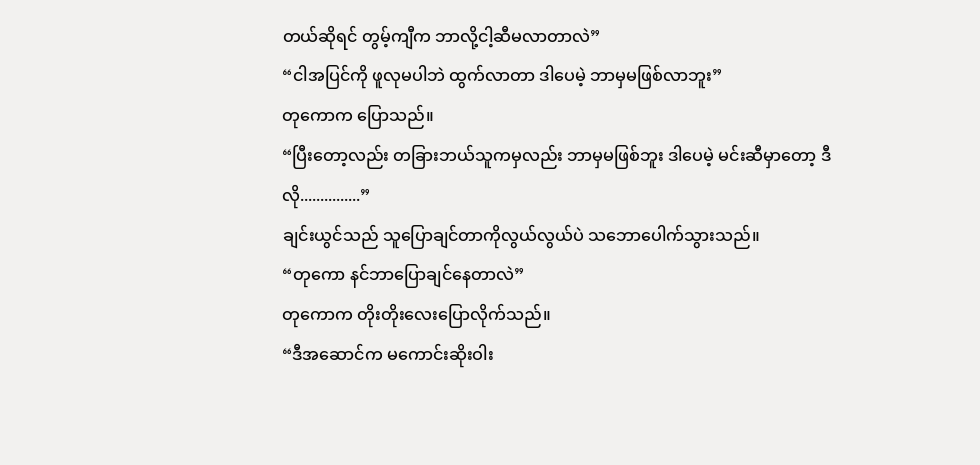တယ်ဆိုရင် တွမ့်ကျီက ဘာလို့ငါ့ဆီမလာတာလဲ”
“ငါအပြင်ကို ဖူလုမပါဘဲ ထွက်လာတာ ဒါပေမဲ့ ဘာမှမဖြစ်လာဘူး”
တုကောက ပြောသည်။
“ပြီးတော့လည်း တခြားဘယ်သူကမှလည်း ဘာမှမဖြစ်ဘူး ဒါပေမဲ့ မင်းဆီမှာတော့ ဒီလို...............”
ချင်းယွင်သည် သူပြောချင်တာကိုလွယ်လွယ်ပဲ သဘောပေါက်သွားသည်။
“တုကော နင်ဘာပြောချင်နေတာလဲ”
တုကောက တိုးတိုးလေးပြောလိုက်သည်။
“ဒီအဆောင်က မကောင်းဆိုးဝါး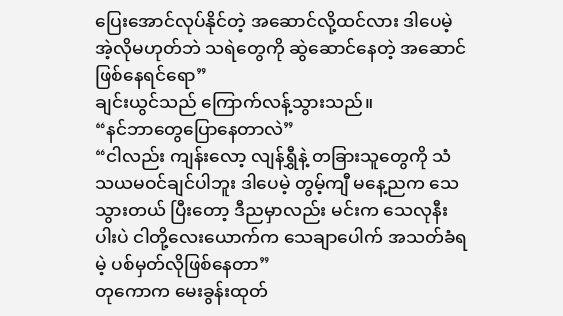ပြေးအောင်လုပ်နိုင်တဲ့ အဆောင်လို့ထင်လား ဒါပေမဲ့ အဲ့လိုမဟုတ်ဘဲ သရဲတွေကို ဆွဲဆောင်နေတဲ့ အဆောင်ဖြစ်နေရင်ရော”
ချင်းယွင်သည် ကြောက်လန့်သွားသည်။
“နင်ဘာတွေပြောနေတာလဲ”
“ငါလည်း ကျန်းလော့ လျန်ရွှီနဲ့ တခြားသူတွေကို သံသယမဝင်ချင်ပါဘူး ဒါပေမဲ့ တွမ့်ကျီ မနေ့ညက သေသွားတယ် ပြီးတော့ ဒီညမှာလည်း မင်းက သေလုနီးပါးပဲ ငါတို့လေးယောက်က သေချာပေါက် အသတ်ခံရမဲ့ ပစ်မှတ်လိုဖြစ်နေတာ”
တုကောက မေးခွန်းထုတ်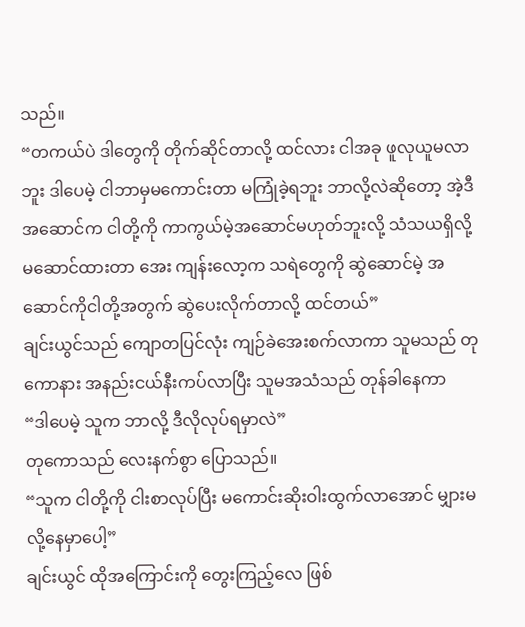သည်။
“တကယ်ပဲ ဒါတွေကို တိုက်ဆိုင်တာလို့ ထင်လား ငါအခု ဖူလုယူမလာဘူး ဒါပေမဲ့ ငါဘာမှမကောင်းတာ မကြုံခဲ့ရဘူး ဘာလို့လဲဆိုတော့ အဲ့ဒီအဆောင်က ငါတို့ကို ကာကွယ်မဲ့အဆောင်မဟုတ်ဘူးလို့ သံသယရှိလို့ မဆောင်ထားတာ အေး ကျန်းလော့က သရဲတွေကို ဆွဲဆောင်မဲ့ အဆောင်ကိုငါတို့အတွက် ဆွဲပေးလိုက်တာလို့ ထင်တယ်”
ချင်းယွင်သည် ကျောတပြင်လုံး ကျဉ်ခဲအေးစက်လာကာ သူမသည် တုကောနား အနည်းငယ်နီးကပ်လာပြီး သူမအသံသည် တုန်ခါနေကာ
“ဒါပေမဲ့ သူက ဘာလို့ ဒီလိုလုပ်ရမှာလဲ”
တုကောသည် လေးနက်စွာ ပြောသည်။
“သူက ငါတို့ကို ငါးစာလုပ်ပြီး မကောင်းဆိုးဝါးထွက်လာအောင် မျှားမလို့နေမှာပေါ့”
ချင်းယွင် ထိုအကြောင်းကို တွေးကြည့်လေ ဖြစ်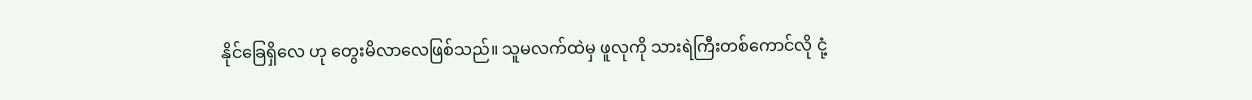နိုင်ခြေရှိလေ ဟု တွေးမိလာလေဖြစ်သည်။ သူမလက်ထဲမှ ဖူလုကို သားရဲကြီးတစ်ကောင်လို ငုံ့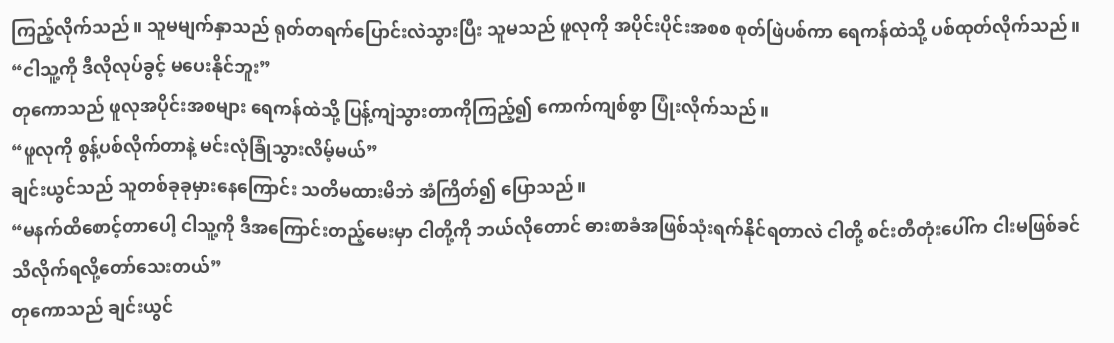ကြည့်လိုက်သည်။ သူမမျက်နှာသည် ရုတ်တရက်ပြောင်းလဲသွားပြီး သူမသည် ဖူလုကို အပိုင်းပိုင်းအစစ စုတ်ဖြဲပစ်ကာ ရေကန်ထဲသို့ ပစ်ထုတ်လိုက်သည်။
“ငါသူ့ကို ဒီလိုလုပ်ခွင့် မပေးနိုင်ဘူး”
တုကောသည် ဖူလုအပိုင်းအစများ ရေကန်ထဲသို့ ပြန့်ကျဲသွားတာကိုကြည့်၍ ကောက်ကျစ်စွာ ပြုံးလိုက်သည်။
“ဖူလုကို စွန့်ပစ်လိုက်တာနဲ့ မင်းလုံခြုံသွားလိမ့်မယ်”
ချင်းယွင်သည် သူတစ်ခုခုမှားနေကြောင်း သတိမထားမိဘဲ အံကြိတ်၍ ပြောသည်။
“မနက်ထိစောင့်တာပေါ့ ငါသူ့ကို ဒီအကြောင်းတည့်မေးမှာ ငါတို့ကို ဘယ်လိုတောင် ဓားစာခံအဖြစ်သုံးရက်နိုင်ရတာလဲ ငါတို့ စင်းတီတုံးပေါ်က ငါးမဖြစ်ခင်သိလိုက်ရလို့တော်သေးတယ်”
တုကောသည် ချင်းယွင်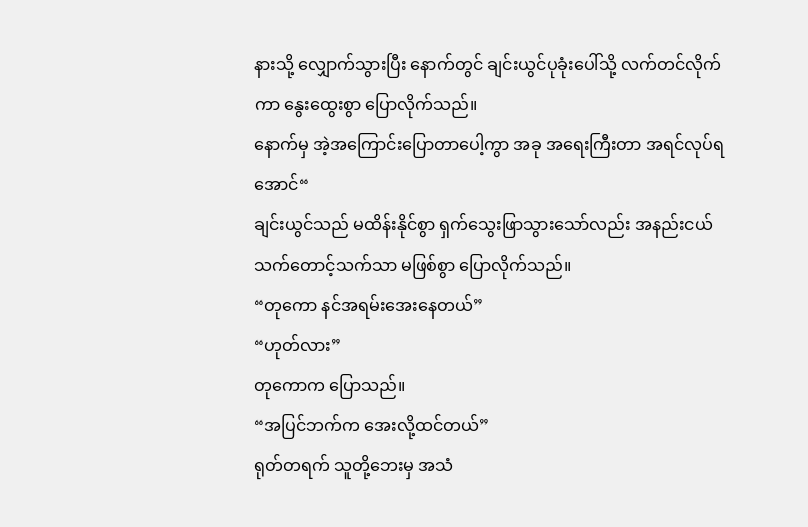နားသို့ လျှောက်သွားပြီး နောက်တွင် ချင်းယွင်ပုခုံးပေါ်သို့ လက်တင်လိုက်ကာ နွေးထွေးစွာ ပြောလိုက်သည်။
နောက်မှ အဲ့အကြောင်းပြောတာပေါ့ကွာ အခု အရေးကြီးတာ အရင်လုပ်ရအောင်“
ချင်းယွင်သည် မထိန်းနိုင်စွာ ရှက်သွေးဖြာသွားသော်လည်း အနည်းငယ် သက်တောင့်သက်သာ မဖြစ်စွာ ပြောလိုက်သည်။
“တုကော နင်အရမ်းအေးနေတယ်”
“ဟုတ်လား”
တုကောက ပြောသည်။
“အပြင်ဘက်က အေးလို့ထင်တယ်”
ရုတ်တရက် သူတို့ဘေးမှ အသံ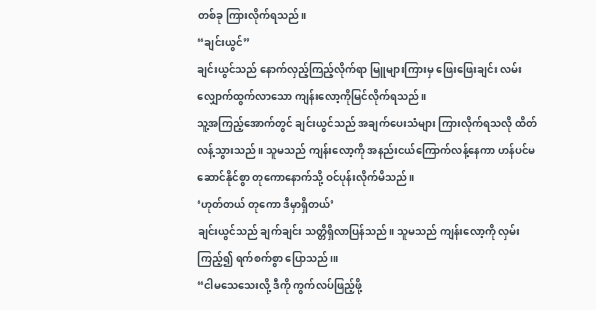တစ်ခု ကြားလိုက်ရသည်။
“ချင်းယွင်”
ချင်းယွင်သည် နောက်လှည့်ကြည့်လိုက်ရာ မြူများကြားမှ ဖြေးဖြေးချင်း လမ်းလျှောက်ထွက်လာသော ကျန်းလော့ကိုမြင်လိုက်ရသည်။
သူ့အကြည့်အောက်တွင် ချင်းယွင်သည် အချက်ပေးသံများ ကြားလိုက်ရသလို ထိတ်လန့်သွားသည်။ သူမသည် ကျန်းလော့ကို အနည်းငယ်ကြောက်လန့်နေကာ ဟန်ပင်မဆောင်နိုင်စွာ တုကောနောက်သို့ ဝင်ပုန်းလိုက်မိသည်။
‘ဟုတ်တယ် တုကော ဒီမှာရှိတယ်’
ချင်းယွင်သည် ချက်ချင်း သတ္တိရှိလာပြန်သည်။ သူမသည် ကျန်းလော့ကို လှမ်းကြည့်၍ ရက်စက်စွာ ပြောသည်၊။
“ငါမသေသေးလို့ ဒီကို ကွက်လပ်ဖြည့်ဖို့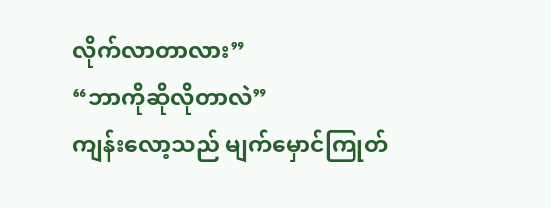လိုက်လာတာလား”
“ဘာကိုဆိုလိုတာလဲ”
ကျန်းလော့သည် မျက်မှောင်ကြုတ်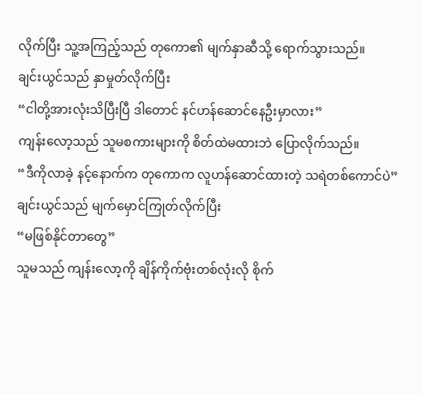လိုက်ပြီး သူ့အကြည့်သည် တုကော၏ မျက်နှာဆီသို့ ရောက်သွားသည်။
ချင်းယွင်သည် နှာမှုတ်လိုက်ပြီး
“ငါတို့အားလုံးသိပြီးပြီ ဒါတောင် နင်ဟန်ဆောင်နေဦးမှာလား”
ကျန်းလော့သည် သူမစကားများကို စိတ်ထဲမထားဘဲ ပြောလိုက်သည်။
“ဒီကိုလာခဲ့ နင့်နောက်က တုကောက လူဟန်ဆောင်ထားတဲ့ သရဲတစ်ကောင်ပဲ”
ချင်းယွင်သည် မျက်မှောင်ကြုတ်လိုက်ပြီး
“မဖြစ်နိုင်တာတွေ”
သူမသည် ကျန်းလော့ကို ချိန်ကိုက်ဗုံးတစ်လုံးလို စိုက်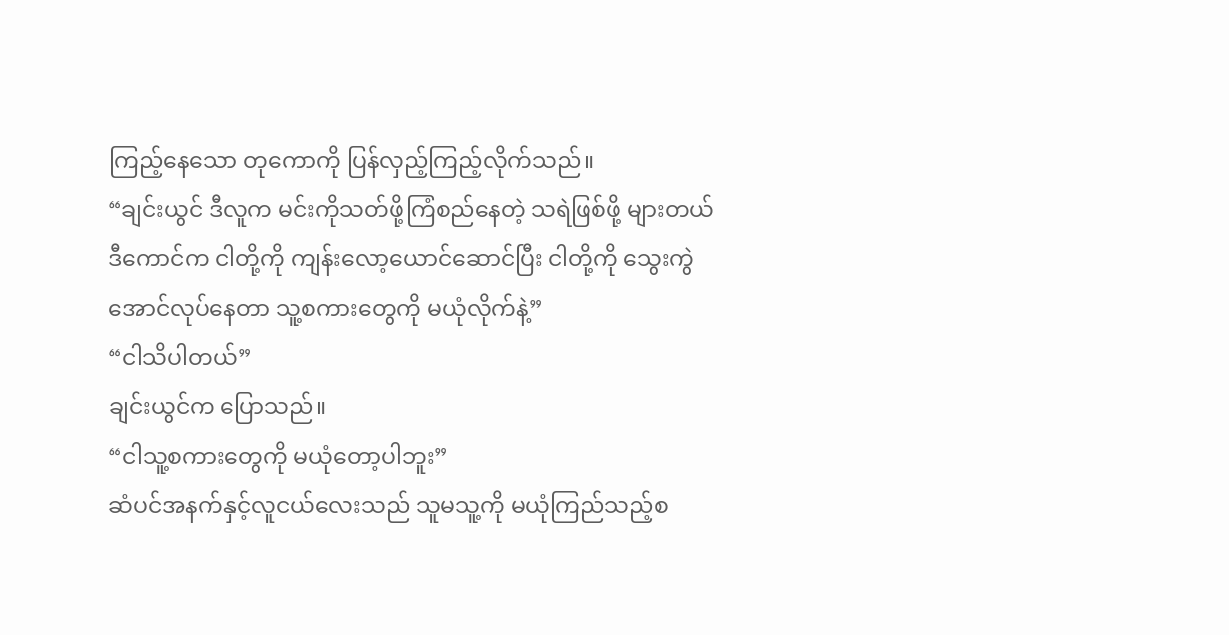ကြည့်နေသော တုကောကို ပြန်လှည့်ကြည့်လိုက်သည်။
“ချင်းယွင် ဒီလူက မင်းကိုသတ်ဖို့ကြံစည်နေတဲ့ သရဲဖြစ်ဖို့ များတယ် ဒီကောင်က ငါတို့ကို ကျန်းလော့ယောင်ဆောင်ပြီး ငါတို့ကို သွေးကွဲအောင်လုပ်နေတာ သူ့စကားတွေကို မယုံလိုက်နဲ့”
“ငါသိပါတယ်”
ချင်းယွင်က ပြောသည်။
“ငါသူ့စကားတွေကို မယုံတော့ပါဘူး”
ဆံပင်အနက်နှင့်လူငယ်လေးသည် သူမသူ့ကို မယုံကြည်သည့်စ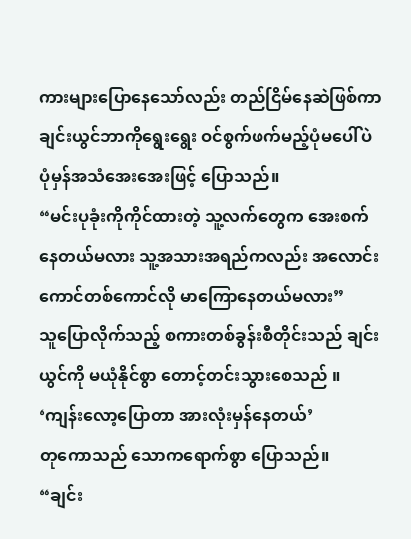ကားများပြောနေသော်လည်း တည်ငြိမ်နေဆဲဖြစ်ကာ ချင်းယွင်ဘာကိုရွေးရွေး ဝင်စွက်ဖက်မည့်ပုံမပေါ်ပဲ ပုံမှန်အသံအေးအေးဖြင့် ပြောသည်။
“မင်းပုခုံးကိုကိုင်ထားတဲ့ သူ့လက်တွေက အေးစက်နေတယ်မလား သူ့အသားအရည်ကလည်း အလောင်းကောင်တစ်ကောင်လို မာကြောနေတယ်မလား”
သူပြောလိုက်သည့် စကားတစ်ခွန်းစီတိုင်းသည် ချင်းယွင်ကို မယုံနိုင်စွာ တောင့်တင်းသွားစေသည် ။
‘ကျန်းလော့ပြောတာ အားလုံးမှန်နေတယ်’
တုကောသည် သောကရောက်စွာ ပြောသည်။
“ချင်း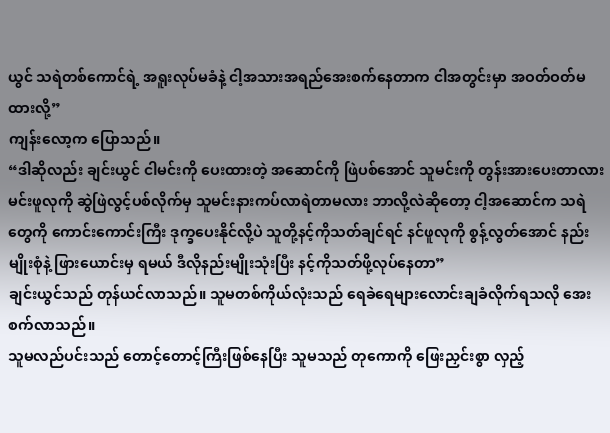ယွင် သရဲတစ်ကောင်ရဲ့ အရူးလုပ်မခံနဲ့ ငါ့အသားအရည်အေးစက်နေတာက ငါအတွင်းမှာ အဝတ်ဝတ်မထားလို့”
ကျန်းလော့က ပြောသည်။
“ဒါဆိုလည်း ချင်းယွင် ငါမင်းကို ပေးထားတဲ့ အဆောင်ကို ဖြဲပစ်အောင် သူမင်းကို တွန်းအားပေးတာလား မင်းဖူလုကို ဆွဲဖြဲလွင့်ပစ်လိုက်မှ သူမင်းနားကပ်လာရဲတာမလား ဘာလို့လဲဆိုတော့ ငါ့အဆောင်က သရဲတွေကို ကောင်းကောင်းကြီး ဒုက္ခပေးနိုင်လို့ပဲ သူတို့နင့်ကိုသတ်ချင်ရင် နင်ဖူလုကို စွန့်လွတ်အောင် နည်းမျိုးစုံနဲ့ ဖြားယောင်းမှ ရမယ် ဒီလိုနည်းမျိုးသုံးပြီး နင့်ကိုသတ်ဖို့လုပ်နေတာ”
ချင်းယွင်သည် တုန်ယင်လာသည်။ သူမတစ်ကိုယ်လုံးသည် ရေခဲရေများလောင်းချခံလိုက်ရသလို အေးစက်လာသည်။
သူမလည်ပင်းသည် တောင့်တောင့်ကြီးဖြစ်နေပြီး သူမသည် တုကောကို ဖြေးညှင်းစွာ လှည့်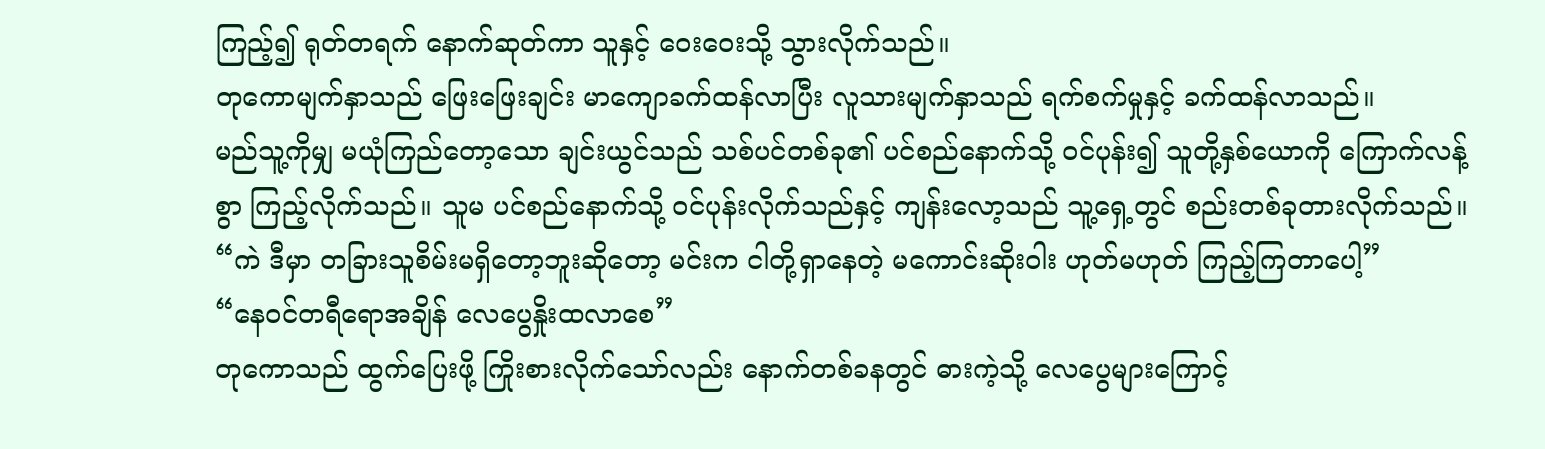ကြည့်၍ ရုတ်တရက် နောက်ဆုတ်ကာ သူနှင့် ဝေးဝေးသို့ သွားလိုက်သည်။
တုကောမျက်နှာသည် ဖြေးဖြေးချင်း မာကျောခက်ထန်လာပြီး လူသားမျက်နှာသည် ရက်စက်မှုနှင့် ခက်ထန်လာသည်။
မည်သူ့ကိုမျှ မယုံကြည်တော့သော ချင်းယွင်သည် သစ်ပင်တစ်ခု၏ ပင်စည်နောက်သို့ ဝင်ပုန်း၍ သူတို့နှစ်ယောကို ကြောက်လန့်စွာ ကြည့်လိုက်သည်။ သူမ ပင်စည်နောက်သို့ ဝင်ပုန်းလိုက်သည်နှင့် ကျန်းလော့သည် သူ့ရှေ့တွင် စည်းတစ်ခုတားလိုက်သည်။
“ကဲ ဒီမှာ တခြားသူစိမ်းမရှိတော့ဘူးဆိုတော့ မင်းက ငါတို့ရှာနေတဲ့ မကောင်းဆိုးဝါး ဟုတ်မဟုတ် ကြည့်ကြတာပေါ့”
“နေဝင်တရီရောအချိန် လေပွေနှိုးထလာစေ”
တုကောသည် ထွက်ပြေးဖို့ ကြိုးစားလိုက်သော်လည်း နောက်တစ်ခနတွင် ဓားကဲ့သို့ လေပွေများကြောင့်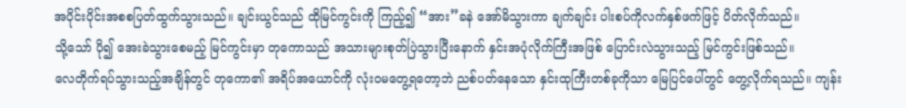အပိုင်းပိုင်းအစစပြတ်ထွက်သွားသည်။ ချင်းယွင်သည် ထိုမြင်ကွင်းကို ကြည့်၍ “အား”ခနဲ အော်မိသွားကာ ချက်ချင်း ပါးစပ်ကိုလက်နှစ်ဖက်ဖြင့် ပိတ်လိုက်သည်။
သို့သော် ပို၍ အေးခဲသွားစေမည့် မြင်ကွင်းမှာ တုကောသည် အသားများစုတ်ပြဲသွားပြီးနောက် နှင်းအပုံလိုက်ကြီးအဖြစ် ပြောင်းလဲသွားသည့် မြင်ကွင်းဖြစ်သည်။
လေတိုက်ရပ်သွားသည့်အချိန်တွင် တုကော၏ အရိပ်အယောင်ကို လုံးဝမတွေ့ရတော့ဘဲ ညစ်ပတ်နေသော နှင်းထုကြီးတစ်ခုကိုသာ မြေပြင်ပေါ်တွင် တွေ့လိုက်ရသည်။ ကျန်း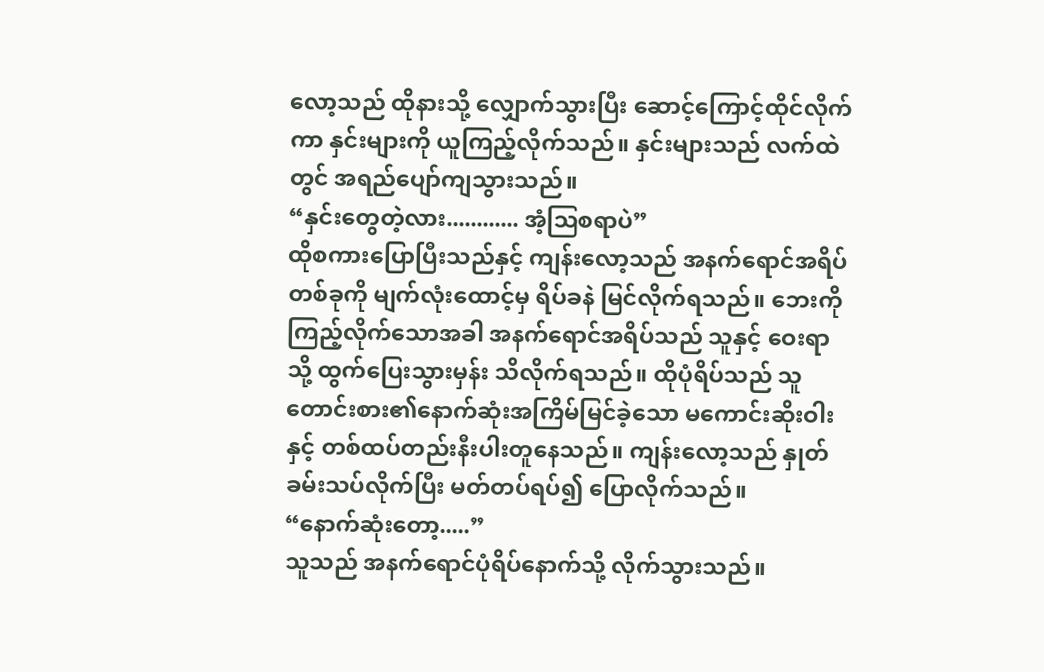လော့သည် ထိုနားသို့ လျှောက်သွားပြီး ဆောင့်ကြောင့်ထိုင်လိုက်ကာ နှင်းများကို ယူကြည့်လိုက်သည်။ နှင်းများသည် လက်ထဲတွင် အရည်ပျော်ကျသွားသည်။
“နှင်းတွေတဲ့လား............ အံ့ဩစရာပဲ”
ထိုစကားပြောပြီးသည်နှင့် ကျန်းလော့သည် အနက်ရောင်အရိပ်တစ်ခုကို မျက်လုံးထောင့်မှ ရိပ်ခနဲ မြင်လိုက်ရသည်။ ဘေးကိုကြည့်လိုက်သောအခါ အနက်ရောင်အရိပ်သည် သူနှင့် ဝေးရာသို့ ထွက်ပြေးသွားမှန်း သိလိုက်ရသည်။ ထိုပုံရိပ်သည် သူတောင်းစား၏နောက်ဆုံးအကြိမ်မြင်ခဲ့သော မကောင်းဆိုးဝါးနှင့် တစ်ထပ်တည်းနီးပါးတူနေသည်။ ကျန်းလော့သည် နှုတ်ခမ်းသပ်လိုက်ပြီး မတ်တပ်ရပ်၍ ပြောလိုက်သည်။
“နောက်ဆုံးတော့.....”
သူသည် အနက်ရောင်ပုံရိပ်နောက်သို့ လိုက်သွားသည်။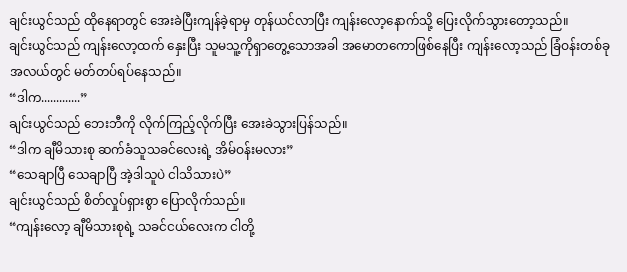ချင်းယွင်သည် ထိုနေရာတွင် အေးခဲပြီးကျန်ခဲ့ရာမှ တုန်ယင်လာပြီး ကျန်းလော့နောက်သို့ ပြေးလိုက်သွားတော့သည်။
ချင်းယွင်သည် ကျန်းလော့ထက် နှေးပြီး သူမသူ့ကိုရှာတွေ့သောအခါ အမောတကောဖြစ်နေပြီး ကျန်းလော့သည် ခြံဝန်းတစ်ခုအလယ်တွင် မတ်တပ်ရပ်နေသည်။
“ဒါက.............”
ချင်းယွင်သည် ဘေးဘီကို လိုက်ကြည့်လိုက်ပြီး အေးခဲသွားပြန်သည်။
“ဒါက ချီမိသားစု ဆက်ခံသူသခင်လေးရဲ့ အိမ်ဝန်းမလား”
“သေချာပြီ သေချာပြီ အဲ့ဒါသူပဲ ငါသိသားပဲ”
ချင်းယွင်သည် စိတ်လှုပ်ရှားစွာ ပြောလိုက်သည်။
“ကျန်းလော့ ချီမိသားစုရဲ့ သခင်ငယ်လေးက ငါတို့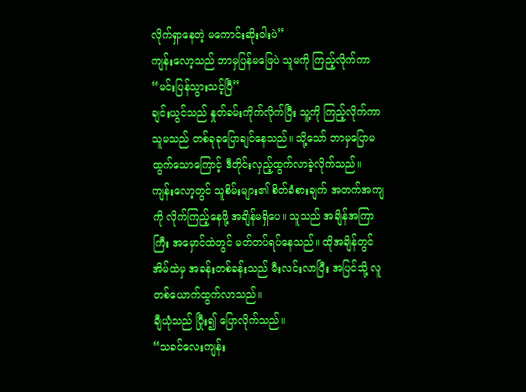လိုက်ရှာနေတဲ့ မကောင်းဆိုးဝါးပဲ”
ကျန်းလော့သည် ဘာမှပြန်မဖြေပဲ သူမကို ကြည့်လိုက်ကာ
“မင်းပြန်သွားသင့်ပြီ”
ချင်းယွင်သည် နှုတ်ခမ်းကိုက်လိုက်ပြီး သူ့ကို ကြည့်လိုက်ကာ သူမသည် တစ်ခုခုပြောချင်နေသည်။ သို့သော် ဘာမှပြောမထွက်သောကြောင့် ဒီတိုင်းလှည့်ထွက်လာခဲ့လိုက်သည်။
ကျန်းလော့တွင် သူစိမ်းများ၏ စိတ်ခံစားချက် အတက်အကျကို လိုက်ကြည့်နေဖို့ အချိန်မရှိပေ။ သူသည် အချိန်အကြာကြီး အမှောင်ထဲတွင် မတ်တပ်ရပ်နေသည်။ ထိုအချိန်တွင် အိမ်ထဲမှ အခန်းတစ်ခန်းသည် မီးလင်းလာပြီး အပြင်သို့ လူတစ်ယောက်ထွက်လာသည်။
ချီယုံသည် ပြီုး၍ ပြောလိုက်သည်။
“သခင်လေးကျန်း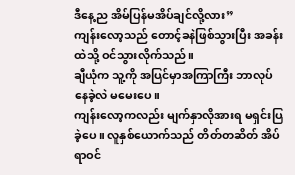ဒီနေ့ည အိမ်ပြန်မအိပ်ချင်လို့လား”
ကျန်းလော့သည် တောင့်ခနဲဖြစ်သွားပြီး အခန်းထဲသို့ ဝင်သွားလိုက်သည်။
ချီယုံက သူ့ကို အပြင်မှာအကြာကြီး ဘာလုပ်နေခဲ့လဲ မမေးပေ။
ကျန်းလော့ကလည်း မျက်နှာလိုအားရ မရှင်းပြခဲ့ပေ။ လူနှစ်ယောက်သည် တိတ်တဆိတ် အိပ်ရာဝင်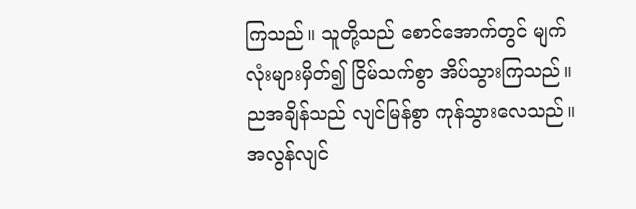ကြသည်။ သူတို့သည် စောင်အောက်တွင် မျက်လုံးများမှိတ်၍ ငြိမ်သက်စွာ အိပ်သွားကြသည်။
ညအချိန်သည် လျင်မြန်စွာ ကုန်သွားလေသည်။
အလွန်လျင်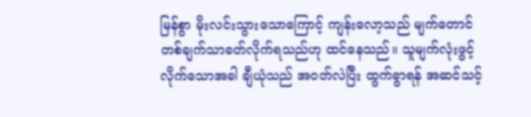မြန်စွာ မိုးလင်းသွားသောကြောင့် ကျန်းလော့သည် မျက်တောင်တစ်ချက်သာခတ်လိုက်ရသည်ဟု ထင်နေသည်။ သူမျက်လုံးဖွင့်လိုက်သောအခါ ချီယုံသည် အဝတ်လဲပြီး ထွက်ခွာရန် အဆင်သင့်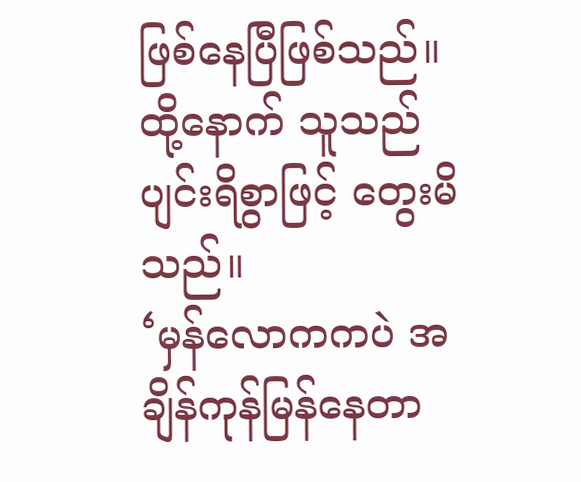ဖြစ်နေပြီဖြစ်သည်။ ထို့နောက် သူသည် ပျင်းရိစွာဖြင့် တွေးမိသည်။
‘မှန်လောကကပဲ အချိန်ကုန်မြန်နေတာ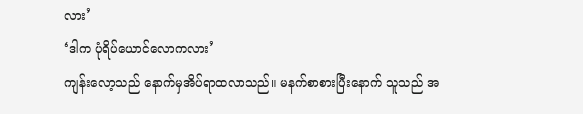လား’
‘ဒါက ပုံရိပ်ယောင်လောကလား’
ကျန်းလော့သည် နောက်မှအိပ်ရာထလာသည်။ မနက်စာစားပြီးနောက် သူသည် အ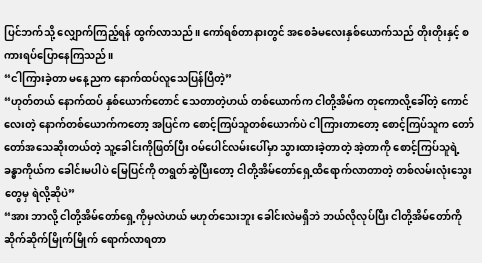ပြင်ဘက်သို့ လျှောက်ကြည့်ရန် ထွက်လာသည်။ ကော်ရစ်တာနားတွင် အစေခံမလေးနှစ်ယောက်သည် တိုးတိုးနှင့် စကားရပ်ပြောနေကြသည်။
“ငါကြားခဲ့တာ မနေ့ညက နောက်ထပ်လူသေပြန်ပြီတဲ့”
“ဟုတ်တယ် နောက်ထပ် နှစ်ယောက်တောင် သေတာတဲ့ဟယ် တစ်ယောက်က ငါတို့အိမ်က တုကောလို့ခေါ်တဲ့ ကောင်လေးတဲ့ နောက်တစ်ယောက်ကတော့ အပြင်က စောင့်ကြပ်သူတစ်ယောက်ပဲ ငါကြားတာတော့ စောင့်ကြပ်သူက တော်တော်အသေဆိုးတယ်တဲ့ သူ့ခေါင်းကိုဖြတ်ပြီး ဝမ်ပေါင်လမ်းပေါ်မှာ သွားထားခဲ့တာတဲ့ အဲ့တာကို စောင့်ကြပ်သူရဲ့ ခန္ဓာကိုယ်က ခေါင်းမပါပဲ မြေပြင်ကို တရွတ်ဆွဲပြီးတော့ ငါတို့အိမ်တော်ရှေ့ထိရောက်လာတာတဲ့ တစ်လမ်းလုံးသွေးတွေမှ ရဲလို့ဆိုပဲ”
“အား ဘာလို့ ငါတို့အိမ်တော်ရှေ့ကိုမှလဲဟယ် မဟုတ်သေးဘူး ခေါင်းလဲမရှိဘဲ ဘယ်လိုလုပ်ပြီး ငါတို့အိမ်တော်ကို ဆိုက်ဆိုက်မြိုက်မြိုက် ရောက်လာရတာ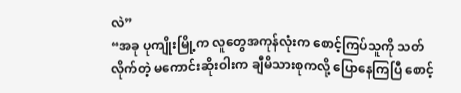လဲ”
“အခု ပုကျိုးမြို့က လူတွေအကုန်လုံးက စောင့်ကြပ်သူကို သတ်လိုက်တဲ့ မကောင်းဆိုးဝါးက ချီမိသားစုကလို့ ပြောနေကြပြီ စောင့်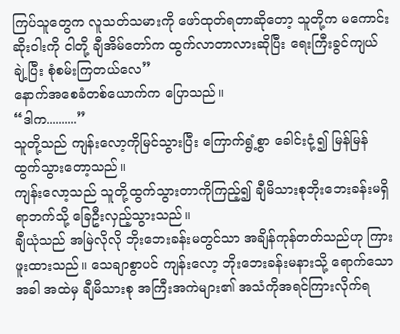ကြပ်သူတွေက လူသတ်သမားကို ဖော်ထုတ်ရတာဆိုတော့ သူတို့က မကောင်းဆိုးဝါးကို ငါတို့ ချီအိမ်တော်က ထွက်လာတာလားဆိုပြီး ရေးကြီးခွင်ကျယ်ချဲ့ပြီး စုံစမ်းကြတယ်လေ”
နောက်အစေခံတစ်ယောက်က ပြောသည်။
“ဒါက..........”
သူတို့သည် ကျန်းလော့ကိုမြင်သွားပြီး ကြောက်ရွံ့စွာ ခေါင်းငုံ့၍ မြန်မြန်ထွက်သွားတော့သည်။
ကျန်းလော့သည် သူတို့ထွက်သွားတာကိုကြည့်၍ ချီမိသားစုဘိုးဘေးခန်းမရှိရာဘက်သို့ ခြေဦးလှည့်သွားသည်။
ချီယုံသည် အမြဲလိုလို ဘိုးဘေးခန်းမတွင်သာ အချိန်ကုန်တတ်သည်ဟု ကြားဖူးထားသည်။ သေချာစွာပင် ကျန်းလော့ ဘိုးဘေးခန်းမနားသို့ ရောက်သောအခါ အထဲမှ ချီမိသားစု အကြီးအကဲများ၏ အသံကိုအရင်ကြားလိုက်ရ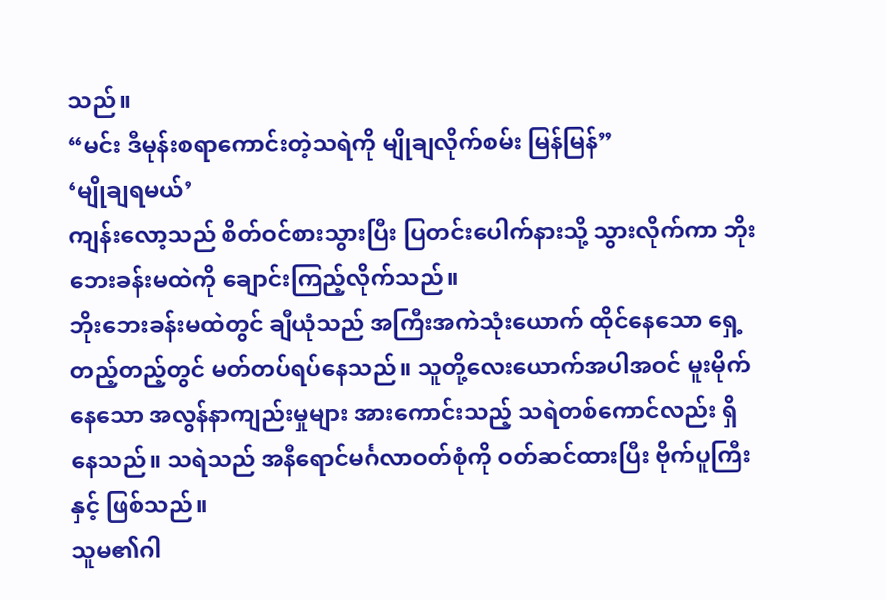သည်။
“မင်း ဒီမုန်းစရာကောင်းတဲ့သရဲကို မျိုချလိုက်စမ်း မြန်မြန်”
‘မျိုချရမယ်’
ကျန်းလော့သည် စိတ်ဝင်စားသွားပြီး ပြတင်းပေါက်နားသို့ သွားလိုက်ကာ ဘိုးဘေးခန်းမထဲကို ချောင်းကြည့်လိုက်သည်။
ဘိုးဘေးခန်းမထဲတွင် ချီယုံသည် အကြီးအကဲသုံးယောက် ထိုင်နေသော ရှေ့တည့်တည့်တွင် မတ်တပ်ရပ်နေသည်။ သူတို့လေးယောက်အပါအဝင် မူးမိုက်နေသော အလွန်နာကျည်းမှုများ အားကောင်းသည့် သရဲတစ်ကောင်လည်း ရှိနေသည်။ သရဲသည် အနီရောင်မင်္ဂလာဝတ်စုံကို ဝတ်ဆင်ထားပြီး ဗိုက်ပူကြီးနှင့် ဖြစ်သည်။
သူမ၏ဂါ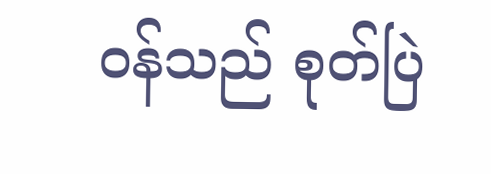ဝန်သည် စုတ်ပြဲ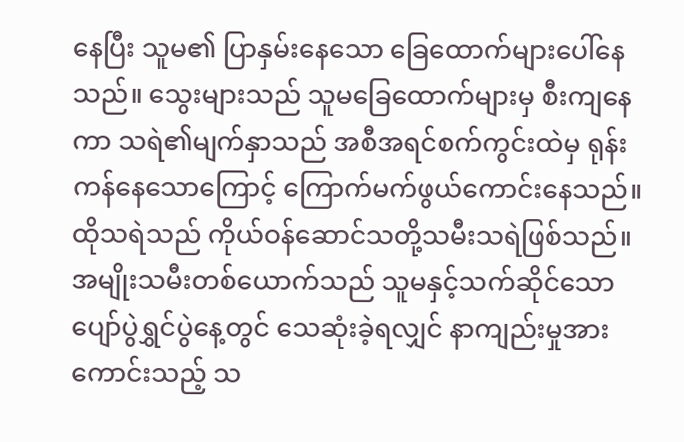နေပြီး သူမ၏ ပြာနှမ်းနေသော ခြေထောက်များပေါ်နေသည်။ သွေးများသည် သူမခြေထောက်များမှ စီးကျနေကာ သရဲ၏မျက်နှာသည် အစီအရင်စက်ကွင်းထဲမှ ရုန်းကန်နေသောကြောင့် ကြောက်မက်ဖွယ်ကောင်းနေသည်။
ထိုသရဲသည် ကိုယ်ဝန်ဆောင်သတို့သမီးသရဲဖြစ်သည်။
အမျိုးသမီးတစ်ယောက်သည် သူမနှင့်သက်ဆိုင်သော ပျော်ပွဲရွှင်ပွဲနေ့တွင် သေဆုံးခဲ့ရလျှင် နာကျည်းမှုအားကောင်းသည့် သ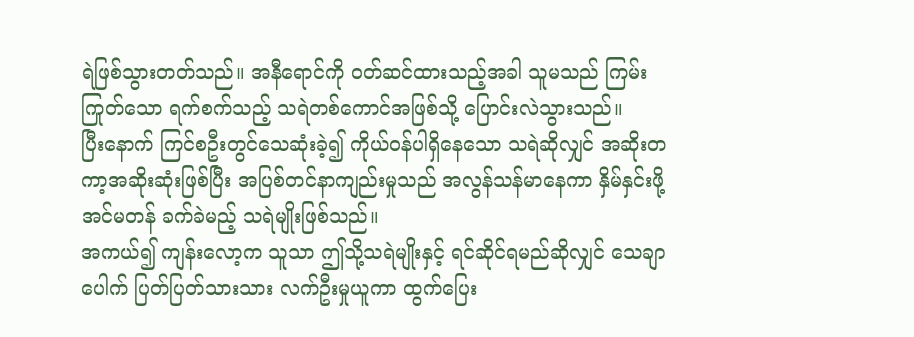ရဲဖြစ်သွားတတ်သည်။ အနီရောင်ကို ဝတ်ဆင်ထားသည့်အခါ သူမသည် ကြမ်းကြုတ်သော ရက်စက်သည့် သရဲတစ်ကောင်အဖြစ်သို့ ပြောင်းလဲသွားသည်။
ပြီးနောက် ကြင်စဦးတွင်သေဆုံးခဲ့၍ ကိုယ်ဝန်ပါရှိနေသော သရဲဆိုလျှင် အဆိုးတကာ့အဆိုးဆုံးဖြစ်ပြီး အပြစ်တင်နာကျည်းမှုသည် အလွန်သန်မာနေကာ နှိမ်နှင်းဖို့အင်မတန် ခက်ခဲမည့် သရဲမျိုးဖြစ်သည်။
အကယ်၍ ကျန်းလော့က သူသာ ဤသို့သရဲမျိုးနှင့် ရင်ဆိုင်ရမည်ဆိုလျှင် သေချာပေါက် ပြတ်ပြတ်သားသား လက်ဦးမှုယူကာ ထွက်ပြေး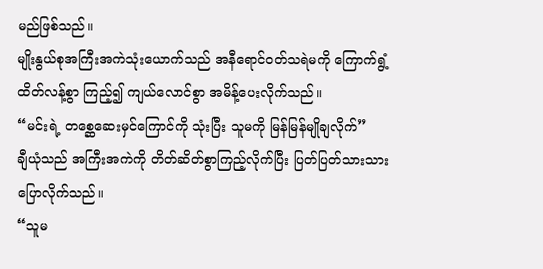မည်ဖြစ်သည်။
မျိုးနွယ်စုအကြီးအကဲသုံးယောက်သည် အနီရောင်ဝတ်သရဲမကို ကြောက်ရွံ့ထိတ်လန့်စွာ ကြည့်၍ ကျယ်လောင်စွာ အမိန့်ပေးလိုက်သည်။
“မင်းရဲ့ တစ္ဆေဆေးမှင်ကြောင်ကို သုံးပြီး သူမကို မြန်မြန်မျိုချလိုက်”
ချီယုံသည် အကြီးအကဲကို တိတ်ဆိတ်စွာကြည့်လိုက်ပြီး ပြတ်ပြတ်သားသားပြောလိုက်သည်။
“သူမ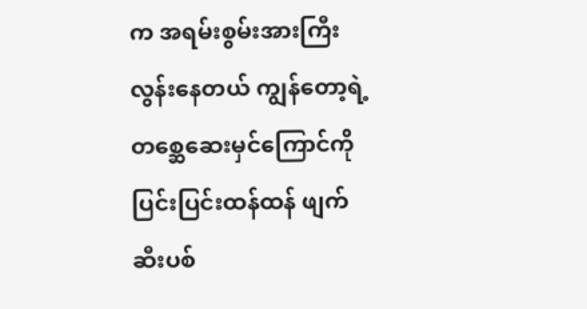က အရမ်းစွမ်းအားကြီးလွန်းနေတယ် ကျွန်တော့ရဲ့ တစ္ဆေဆေးမှင်ကြောင်ကို ပြင်းပြင်းထန်ထန် ဖျက်ဆီးပစ်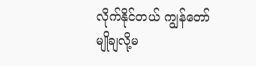လိုက်နိုင်တယ် ကျွန်တော် မျိုချလို့မ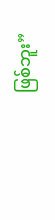ဖြစ်ဘူး”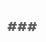###